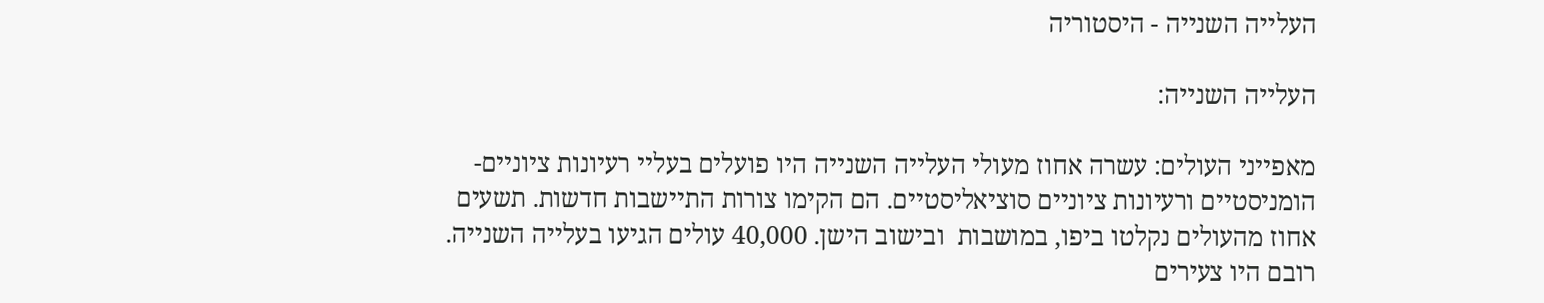העלייה השנייה - היסטוריה

העלייה השנייה:

מאפייני העולים: עשרה אחוז מעולי העלייה השנייה היו פועלים בעליי רעיונות ציוניים-הומניסטיים ורעיונות ציוניים סוציאליסטיים. הם הקימו צורות התיישבות חדשות. תשעים אחוז מהעולים נקלטו ביפו, במושבות  ובישוב הישן. 40,000 עולים הגיעו בעלייה השנייה. רובם היו צעירים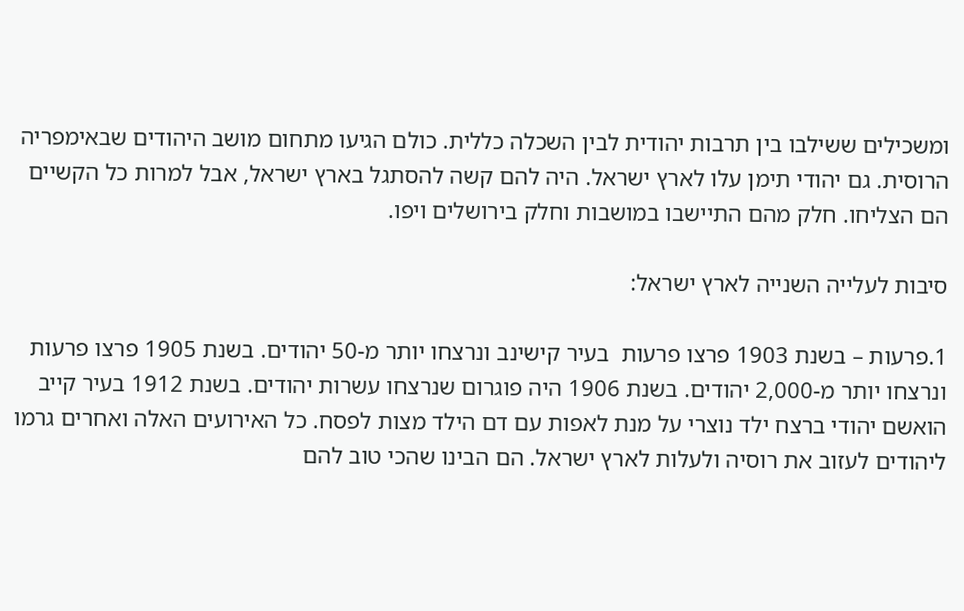ומשכילים ששילבו בין תרבות יהודית לבין השכלה כללית. כולם הגיעו מתחום מושב היהודים שבאימפריה הרוסית. גם יהודי תימן עלו לארץ ישראל. היה להם קשה להסתגל בארץ ישראל, אבל למרות כל הקשיים הם הצליחו. חלק מהם התיישבו במושבות וחלק בירושלים ויפו.

סיבות לעלייה השנייה לארץ ישראל:

1.פרעות – בשנת 1903 פרצו פרעות  בעיר קישינב ונרצחו יותר מ-50 יהודים. בשנת 1905 פרצו פרעות ונרצחו יותר מ-2,000 יהודים. בשנת 1906 היה פוגרום שנרצחו עשרות יהודים. בשנת 1912 בעיר קייב הואשם יהודי ברצח ילד נוצרי על מנת לאפות עם דם הילד מצות לפסח. כל האירועים האלה ואחרים גרמו ליהודים לעזוב את רוסיה ולעלות לארץ ישראל. הם הבינו שהכי טוב להם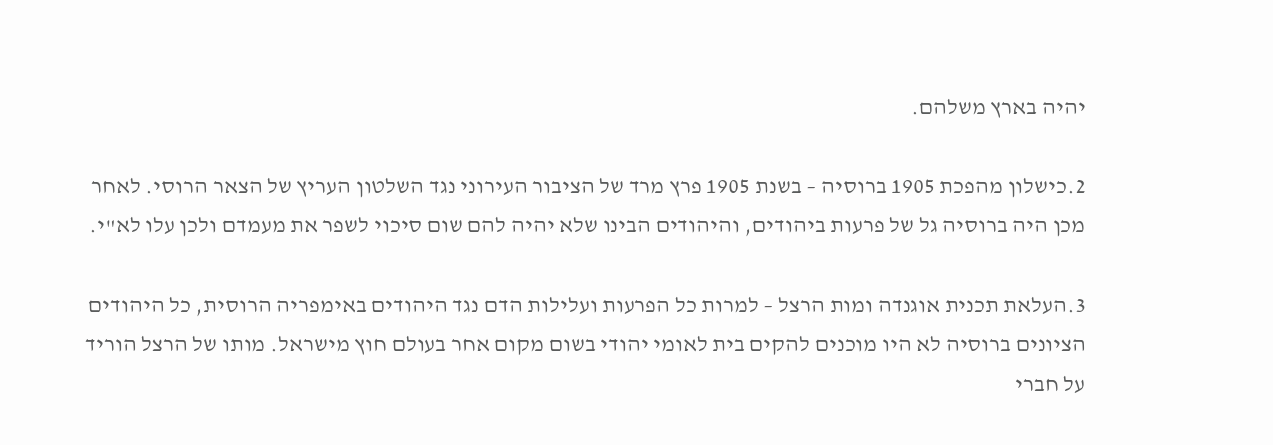יהיה בארץ משלהם.

2.כישלון מהפכת 1905 ברוסיה – בשנת 1905 פרץ מרד של הציבור העירוני נגד השלטון העריץ של הצאר הרוסי. לאחר מכן היה ברוסיה גל של פרעות ביהודים, והיהודים הבינו שלא יהיה להם שום סיכוי לשפר את מעמדם ולכן עלו לא"י.

3.העלאת תכנית אוגנדה ומות הרצל – למרות כל הפרעות ועלילות הדם נגד היהודים באימפריה הרוסית, כל היהודים הציונים ברוסיה לא היו מוכנים להקים בית לאומי יהודי בשום מקום אחר בעולם חוץ מישראל. מותו של הרצל הוריד על חברי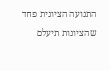התנועה הציונית פחד שהציונות תיעלם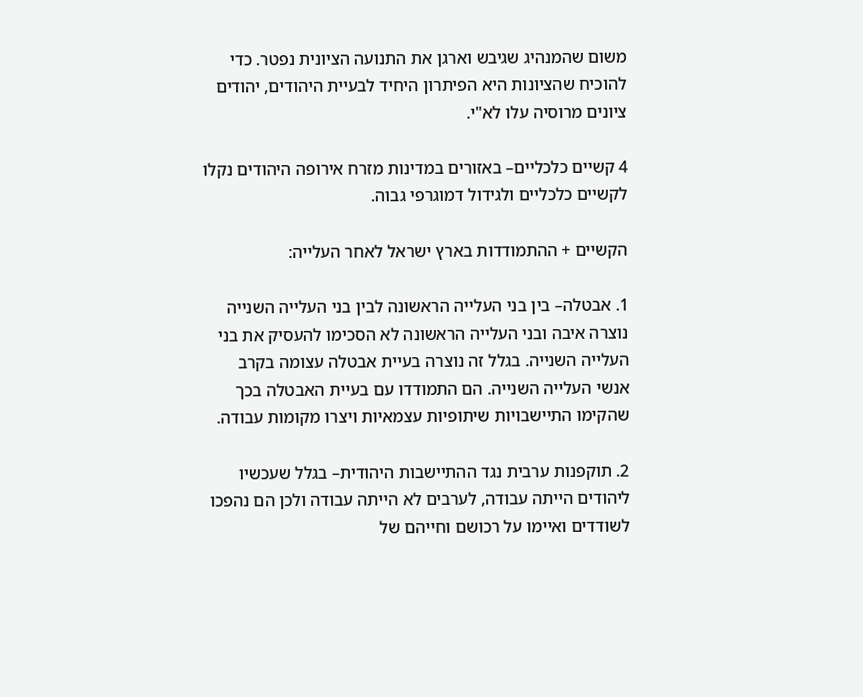משום שהמנהיג שגיבש וארגן את התנועה הציונית נפטר. כדי להוכיח שהציונות היא הפיתרון היחיד לבעיית היהודים, יהודים ציונים מרוסיה עלו לא"י.

4 קשיים כלכליים– באזורים במדינות מזרח אירופה היהודים נקלו לקשיים כלכליים ולגידול דמוגרפי גבוה.

הקשיים + ההתמודדות בארץ ישראל לאחר העלייה:

1. אבטלה– בין בני העלייה הראשונה לבין בני העלייה השנייה נוצרה איבה ובני העלייה הראשונה לא הסכימו להעסיק את בני העלייה השנייה. בגלל זה נוצרה בעיית אבטלה עצומה בקרב אנשי העלייה השנייה. הם התמודדו עם בעיית האבטלה בכך שהקימו התיישבויות שיתופיות עצמאיות ויצרו מקומות עבודה.

2. תוקפנות ערבית נגד ההתיישבות היהודית– בגלל שעכשיו ליהודים הייתה עבודה, לערבים לא הייתה עבודה ולכן הם נהפכו לשודדים ואיימו על רכושם וחייהם של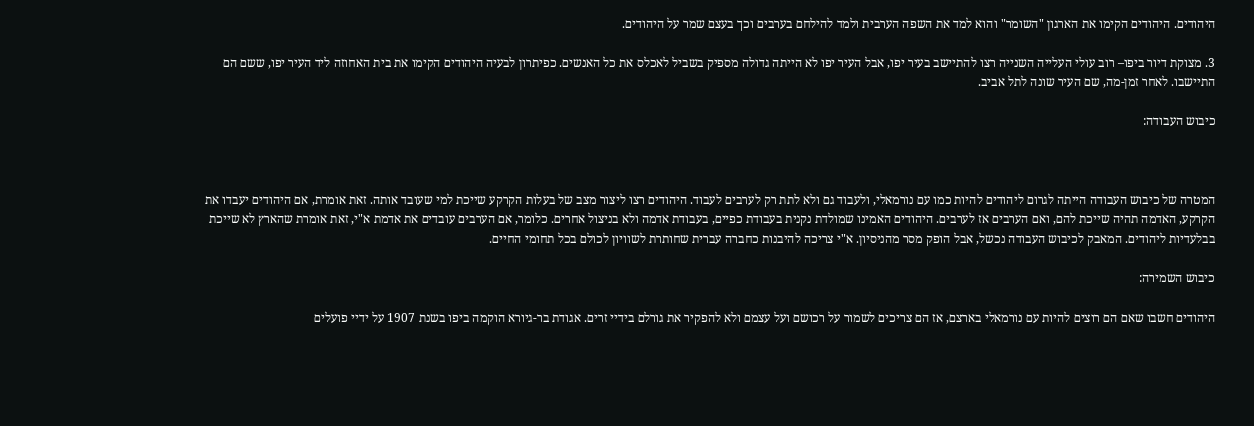היהודים. היהודים הקימו את הארגון "השומר" והוא למד את השפה הערבית ולמד להילחם בערבים וכך בעצם שמר על היהודים.

3. מצוקת דיור ביפו– רוב עולי העלייה השנייה רצו להתיישב בעיר יפו, אבל העיר יפו לא הייתה גדולה מספיק בשביל לאכלס את כל האנשים. כפיתרון לבעיה היהודים הקימו את בית האחוזה ליד העיר יפו, ששם הם התיישבו. לאחר זמן-מה, שם העיר שונה לתל אביב.

כיבוש העבודה:



המטרה של כיבוש העבודה הייתה לגרום ליהודים להיות כמו עם נורמאלי, ולעבוד גם ולא לתת רק לערבים לעבוד. היהודים רצו ליצור מצב של בעלות הקרקע שייכת למי שעובד אותה. זאת אומרת, אם היהודים יעבדו את הקרקע, האדמה תהיה שייכת להם, ואם הערבים אז לערבים. היהודים האמינו שמולדת נקנית בעבודת כפיים, בעבודת אדמה ולא בניצול אחרים. כלומר, אם הערבים עובדים את אדמת א"י, זאת אומרת שהארץ לא שייכת בבלעדיות ליהודים. המאבק לכיבוש העבודה נכשל, אבל הופק מסר מהניסיון. א"י צריכה להיבנות כחברה עברית שחותרת לשוויון לכולם בכל תחומי החיים.

כיבוש השמירה:

היהודים חשבו שאם הם רוצים להיות עם נורמאלי בארצם, אז הם צריכים לשמור על רכושם ועל עצמם ולא להפקיר את גורלם בידיי זרים. אגודת בר-גיורא הוקמה ביפו בשנת 1907 על ידיי פועלים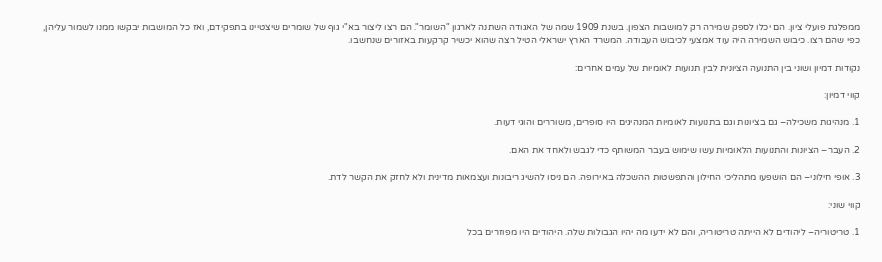ממפלגת פועלי ציון. הם יכלו לספק שמירה רק למושבות הצפון. בשנת 1909 שמה של האגודה השתנה לארגון "השומר". הם רצו ליצור בא"י גוף של שומרים שיצטיינו בתפקידם, ואז כל המושבות יבקשו ממנו לשמור עליהן, כפי שהם רצו. כיבוש השמירה היה עוד אמצעי לכיבוש העבודה. המשרד הארץ ישראלי הטיל רצה שהוא יכשיר קרקעות באזורים שנחשבו.

נקודות דמיון ושוני בין התנועה הציונית לבין תנועות לאומיות של עמים אחרים:

קווי דמיון:

1. מנהיגות משכילה– גם בציונות וגם בתנועות לאומיות המנהיגים היו סופרים, משוררים והוגי דעות.

2. העבר– הציונות והתנועות הלאומיות עשו שימוש בעבר המשותף כדי לגבש ולאחד את האם.

3. אופי חילוני– הם הושפעו מתהליכי החילון והתפשטות ההשכלה באירופה. הם ניסו להשיג ריבונות ועצמאות מדינית ולא לחזק את הקשר לדת.

קווי שוני:

1. טריטוריה– ליהודים לא הייתה טריטוריה, והם לא ידעו מה יהיו הגבולות שלה. היהודים היו מפוזרים בכל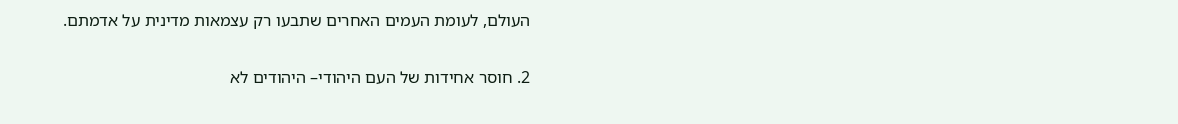העולם, לעומת העמים האחרים שתבעו רק עצמאות מדינית על אדמתם.

2. חוסר אחידות של העם היהודי– היהודים לא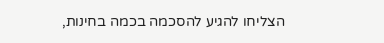הצליחו להגיע להסכמה בכמה בחינות,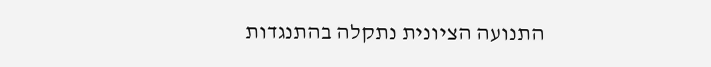התנועה הציונית נתקלה בהתנגדות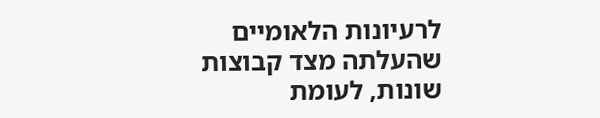לרעיונות הלאומיים שהעלתה מצד קבוצות שונות, לעומת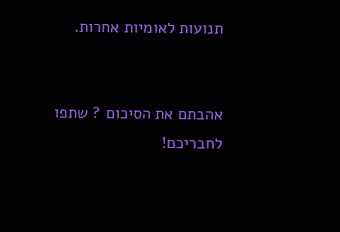תנועות לאומיות אחרות.


אהבתם את הסיכום ? שתפו לחבריכם!